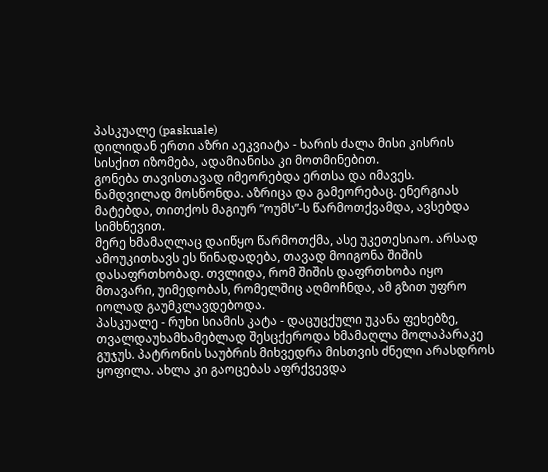პასკუალე (paskuale)
დილიდან ერთი აზრი აეკვიატა - ხარის ძალა მისი კისრის სისქით იზომება, ადამიანისა კი მოთმინებით.
გონება თავისთავად იმეორებდა ერთსა და იმავეს. ნამდვილად მოსწონდა. აზრიცა და გამეორებაც. ენერგიას მატებდა, თითქოს მაგიურ ”ოუმს”-ს წარმოთქვამდა, ავსებდა სიმხნევით.
მერე ხმამაღლაც დაიწყო წარმოთქმა, ასე უკეთესიაო. არსად ამოუკითხავს ეს წინადადება, თავად მოიგონა შიშის დასაფრთხობად. თვლიდა, რომ შიშის დაფრთხობა იყო მთავარი, უიმედობას, რომელშიც აღმოჩნდა, ამ გზით უფრო იოლად გაუმკლავდებოდა.
პასკუალე - რუხი სიამის კატა - დაცუცქული უკანა ფეხებზე, თვალდაუხამხამებლად შესცქეროდა ხმამაღლა მოლაპარაკე გუჯუს. პატრონის საუბრის მიხვედრა მისთვის ძნელი არასდროს ყოფილა. ახლა კი გაოცებას აფრქვევდა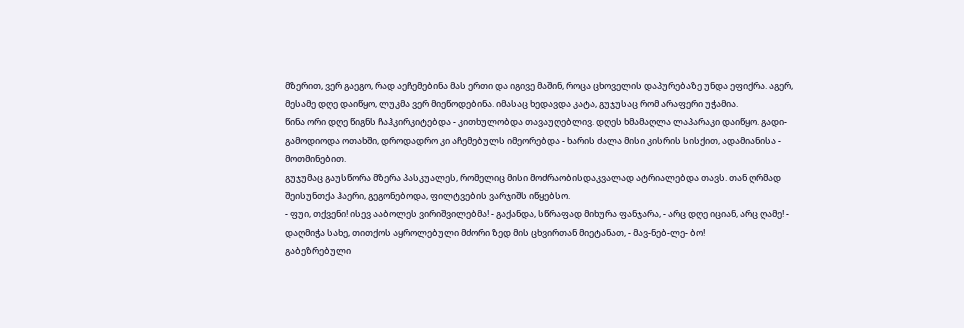მზერით, ვერ გაეგო, რად აეჩემებინა მას ერთი და იგივე მაშინ, როცა ცხოველის დაპურებაზე უნდა ეფიქრა. აგერ, მესამე დღე დაიწყო, ლუკმა ვერ მიეწოდებინა. იმასაც ხედავდა კატა, გუჯუსაც რომ არაფერი უჭამია.
წინა ორი დღე წიგნს ჩაჰკირკიტებდა - კითხულობდა თავაუღებლივ. დღეს ხმამაღლა ლაპარაკი დაიწყო. გადი-გამოდიოდა ოთახში, დროდადრო კი აჩემებულს იმეორებდა - ხარის ძალა მისი კისრის სისქით, ადამიანისა - მოთმინებით.
გუჯუმაც გაუსწორა მზერა პასკუალეს, რომელიც მისი მოძრაობისდაკვალად ატრიალებდა თავს. თან ღრმად შეისუნთქა ჰაერი, გეგონებოდა, ფილტვების ვარჯიშს იწყებსო.
- ფუი, თქვენი! ისევ ააბოლეს ვირიშვილებმა! - გაქანდა, სწრაფად მიხურა ფანჯარა, - არც დღე იციან, არც ღამე! - დაღმიჭა სახე, თითქოს აყროლებული მძორი ზედ მის ცხვირთან მიეტანათ, - მავ-ნებ-ლე- ბო!
გაბეზრებული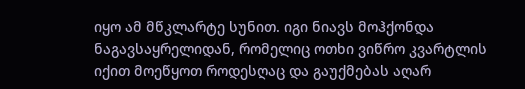იყო ამ მწკლარტე სუნით. იგი ნიავს მოჰქონდა ნაგავსაყრელიდან, რომელიც ოთხი ვიწრო კვარტლის იქით მოეწყოთ როდესღაც და გაუქმებას აღარ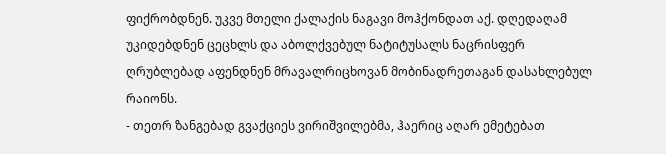ფიქრობდნენ. უკვე მთელი ქალაქის ნაგავი მოჰქონდათ აქ. დღედაღამ უკიდებდნენ ცეცხლს და აბოლქვებულ ნატიტუსალს ნაცრისფერ ღრუბლებად აფენდნენ მრავალრიცხოვან მობინადრეთაგან დასახლებულ რაიონს.
- თეთრ ზანგებად გვაქციეს ვირიშვილებმა, ჰაერიც აღარ ემეტებათ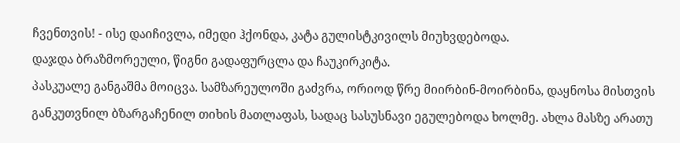ჩვენთვის! - ისე დაიჩივლა, იმედი ჰქონდა, კატა გულისტკივილს მიუხვდებოდა.
დაჯდა ბრაზმორეული, წიგნი გადაფურცლა და ჩაუკირკიტა.
პასკუალე განგაშმა მოიცვა. სამზარეულოში გაძვრა, ორიოდ წრე მიირბინ-მოირბინა, დაყნოსა მისთვის განკუთვნილ ბზარგაჩენილ თიხის მათლაფას, სადაც სასუსნავი ეგულებოდა ხოლმე. ახლა მასზე არათუ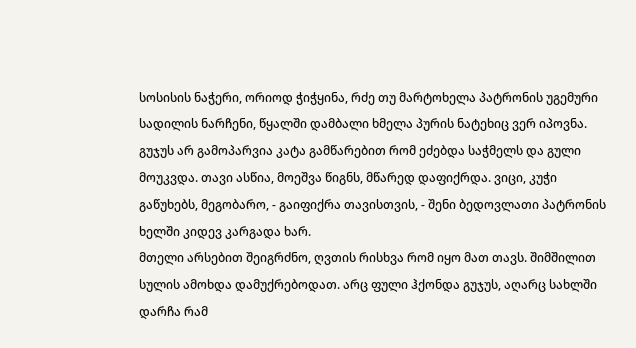სოსისის ნაჭერი, ორიოდ ჭიჭყინა, რძე თუ მარტოხელა პატრონის უგემური სადილის ნარჩენი, წყალში დამბალი ხმელა პურის ნატეხიც ვერ იპოვნა.
გუჯუს არ გამოპარვია კატა გამწარებით რომ ეძებდა საჭმელს და გული მოუკვდა. თავი ასწია, მოეშვა წიგნს, მწარედ დაფიქრდა. ვიცი, კუჭი გაწუხებს, მეგობარო, - გაიფიქრა თავისთვის, - შენი ბედოვლათი პატრონის ხელში კიდევ კარგადა ხარ.
მთელი არსებით შეიგრძნო, ღვთის რისხვა რომ იყო მათ თავს. შიმშილით სულის ამოხდა დამუქრებოდათ. არც ფული ჰქონდა გუჯუს, აღარც სახლში დარჩა რამ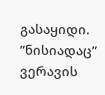გასაყიდი. ”ნისიადაც” ვერავის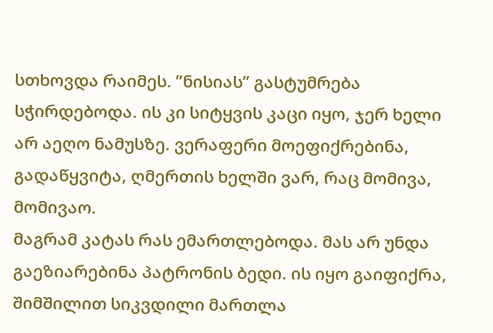სთხოვდა რაიმეს. ”ნისიას” გასტუმრება სჭირდებოდა. ის კი სიტყვის კაცი იყო, ჯერ ხელი არ აეღო ნამუსზე. ვერაფერი მოეფიქრებინა, გადაწყვიტა, ღმერთის ხელში ვარ, რაც მომივა, მომივაო.
მაგრამ კატას რას ემართლებოდა. მას არ უნდა გაეზიარებინა პატრონის ბედი. ის იყო გაიფიქრა, შიმშილით სიკვდილი მართლა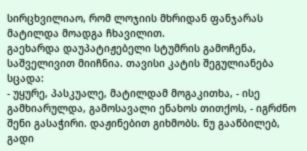სირცხვილიაო, რომ ლოჯიის მხრიდან ფანჯარას მატილდა მოადგა ჩხავილით.
გაეხარდა დაუპატიჟებელი სტუმრის გამოჩენა, საშველივით მიიჩნია. თავისი კატის შეგულიანება სცადა:
- უყურე, პასკუალე, მატილდამ მოგაკითხა, - ისე გამხიარულდა, გამოსავალი ენახოს თითქოს, - იგრძნო შენი გასაჭირი. დაჟინებით გიხმობს. ნუ გააწბილებ, გადი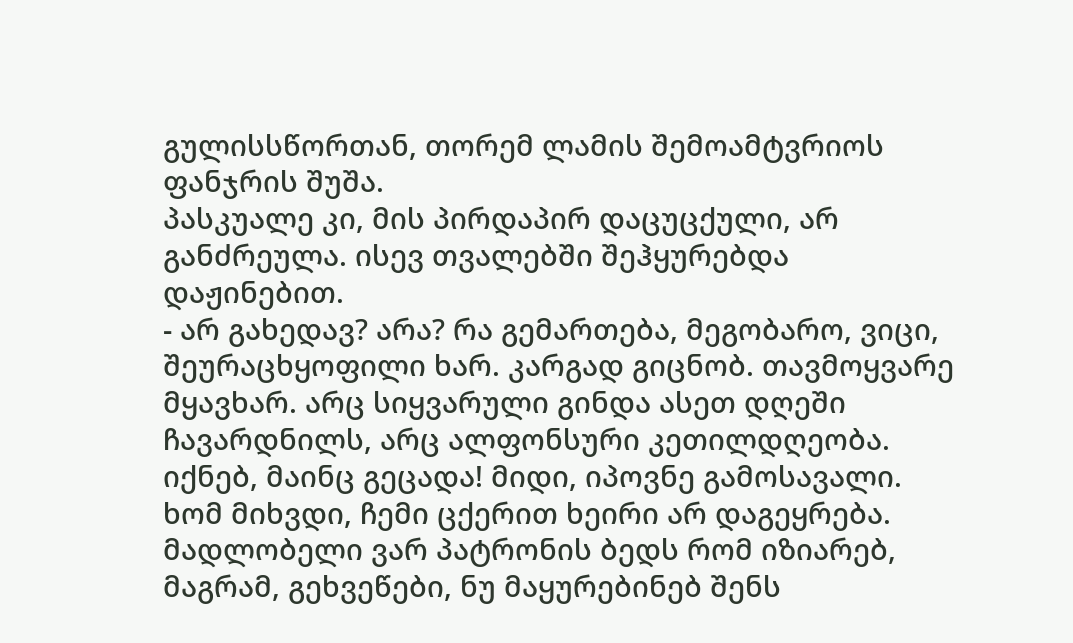გულისსწორთან, თორემ ლამის შემოამტვრიოს ფანჯრის შუშა.
პასკუალე კი, მის პირდაპირ დაცუცქული, არ განძრეულა. ისევ თვალებში შეჰყურებდა დაჟინებით.
- არ გახედავ? არა? რა გემართება, მეგობარო, ვიცი, შეურაცხყოფილი ხარ. კარგად გიცნობ. თავმოყვარე მყავხარ. არც სიყვარული გინდა ასეთ დღეში ჩავარდნილს, არც ალფონსური კეთილდღეობა. იქნებ, მაინც გეცადა! მიდი, იპოვნე გამოსავალი. ხომ მიხვდი, ჩემი ცქერით ხეირი არ დაგეყრება. მადლობელი ვარ პატრონის ბედს რომ იზიარებ, მაგრამ, გეხვეწები, ნუ მაყურებინებ შენს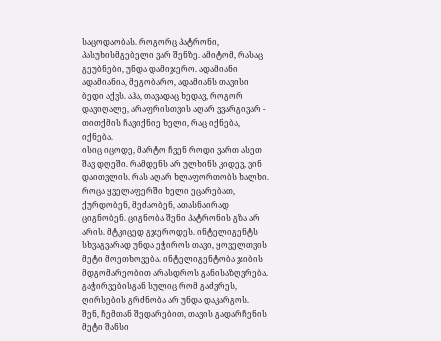საცოდაობას. როგორც პატრონი, პასუხისმგებელი ვარ შენზე. ამიტომ, რასაც გეუბნები, უნდა დამიჯერო. ადამიანი ადამიანია, მეგობარო, ადამიანს თავისი ბედი აქვს. აჰა, თავადაც ხედავ, როგორ დავიღალე, არაფრისთვის აღარ ვვარგივარ - თითქმის ჩავიქნიე ხელი, რაც იქნება, იქნება.
ისიც იცოდე, მარტო ჩვენ როდი ვართ ასეთ შავ დღეში. რამდენს არ ულხინს კიდევ, ვინ დაითვლის. რას აღარ ხლაფორთობს ხალხი. როცა ყველაფერში ხელი ეცარებათ, ქურდობენ, მეძაობენ, ათასნაირად ციგნობენ. ციგნობა შენი პატრონის გზა არ არის. მტკიცედ გჯეროდეს. ინტელიგენტს სხვაგვარად უნდა ეჭიროს თავი, ყოველთვის მეტი მოეთხოვება. ინტელიგენტობა ჯიბის მდგომარეობით არასდროს განისაზღვრება. გაჭირვებისგან სულიც რომ გაძვრეს, ღირსების გრძნობა არ უნდა დაკარგოს.
შენ, ჩემთან შედარებით, თავის გადარჩენის მეტი შანსი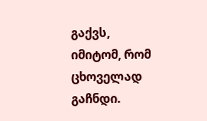გაქვს, იმიტომ, რომ ცხოველად გაჩნდი.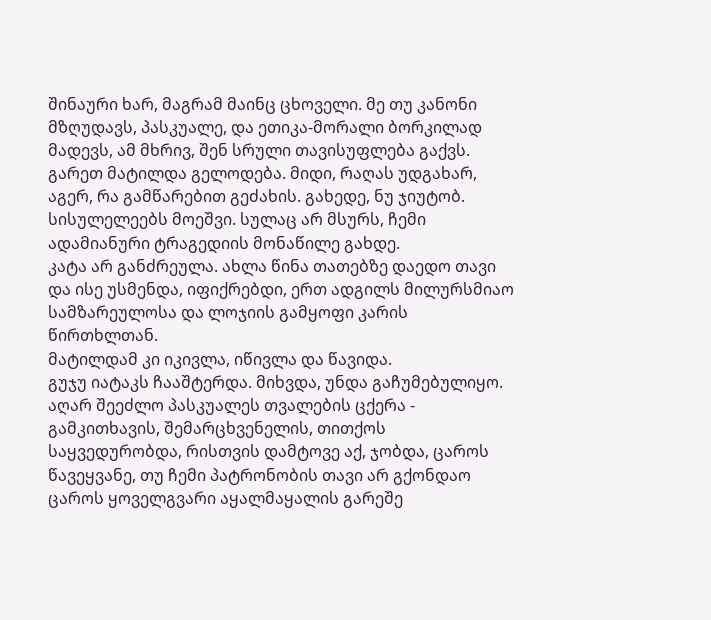შინაური ხარ, მაგრამ მაინც ცხოველი. მე თუ კანონი მზღუდავს, პასკუალე, და ეთიკა-მორალი ბორკილად მადევს, ამ მხრივ, შენ სრული თავისუფლება გაქვს.
გარეთ მატილდა გელოდება. მიდი, რაღას უდგახარ, აგერ, რა გამწარებით გეძახის. გახედე, ნუ ჯიუტობ. სისულელეებს მოეშვი. სულაც არ მსურს, ჩემი ადამიანური ტრაგედიის მონაწილე გახდე.
კატა არ განძრეულა. ახლა წინა თათებზე დაედო თავი და ისე უსმენდა, იფიქრებდი, ერთ ადგილს მილურსმიაო სამზარეულოსა და ლოჯიის გამყოფი კარის წირთხლთან.
მატილდამ კი იკივლა, იწივლა და წავიდა.
გუჯუ იატაკს ჩააშტერდა. მიხვდა, უნდა გაჩუმებულიყო. აღარ შეეძლო პასკუალეს თვალების ცქერა - გამკითხავის, შემარცხვენელის, თითქოს საყვედურობდა, რისთვის დამტოვე აქ, ჯობდა, ცაროს წავეყვანე, თუ ჩემი პატრონობის თავი არ გქონდაო
ცაროს ყოველგვარი აყალმაყალის გარეშე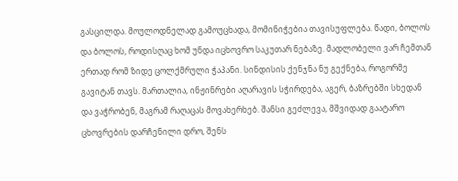გასცილდა. მოულოდნელად გამოუცხადა, მომინიჭებია თავისუფლება. წადი, ბოლოს და ბოლოს, როდისღაც ხომ უნდა იცხოვრო საკუთარ ნებაზე. მადლობელი ვარ ჩემთან ერთად რომ ზიდე ცოლქმრული ჭაპანი. სინდისის ქენჯნა ნუ გექნება, როგორმე გავიტან თავს. მართალია, ინჟინრები აღარავის სჭირდება, აგერ, ბაზრებში სხედან და ვაჭრობენ, მაგრამ რაღაცას მოვახერხებ. შანსი გეძლევა, მშვიდად გაატარო ცხოვრების დარჩენილი დრო, შენს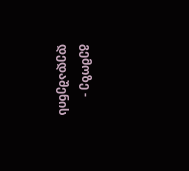გემოზე - დედაშენის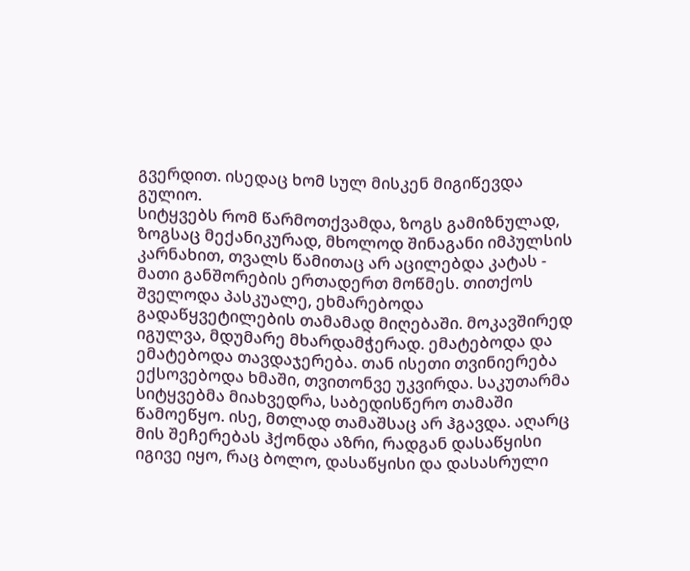გვერდით. ისედაც ხომ სულ მისკენ მიგიწევდა გულიო.
სიტყვებს რომ წარმოთქვამდა, ზოგს გამიზნულად, ზოგსაც მექანიკურად, მხოლოდ შინაგანი იმპულსის კარნახით, თვალს წამითაც არ აცილებდა კატას - მათი განშორების ერთადერთ მოწმეს. თითქოს შველოდა პასკუალე, ეხმარებოდა გადაწყვეტილების თამამად მიღებაში. მოკავშირედ იგულვა, მდუმარე მხარდამჭერად. ემატებოდა და ემატებოდა თავდაჯერება. თან ისეთი თვინიერება ექსოვებოდა ხმაში, თვითონვე უკვირდა. საკუთარმა სიტყვებმა მიახვედრა, საბედისწერო თამაში წამოეწყო. ისე, მთლად თამაშსაც არ ჰგავდა. აღარც მის შეჩერებას ჰქონდა აზრი, რადგან დასაწყისი იგივე იყო, რაც ბოლო, დასაწყისი და დასასრული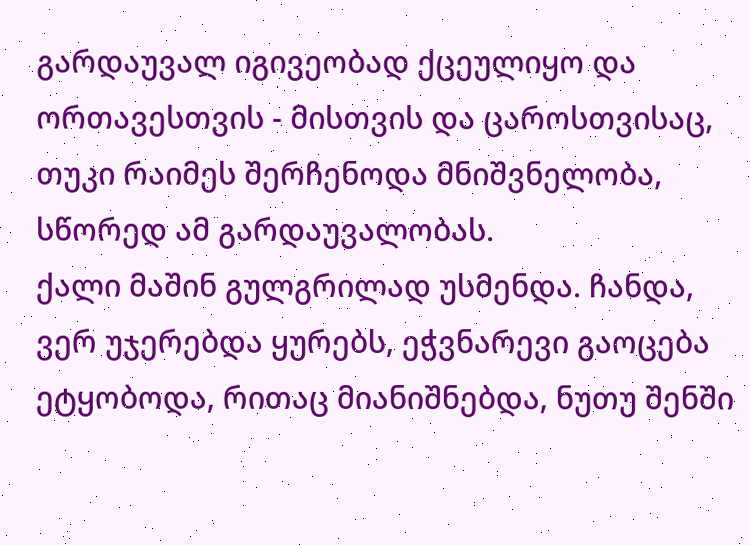გარდაუვალ იგივეობად ქცეულიყო და ორთავესთვის - მისთვის და ცაროსთვისაც, თუკი რაიმეს შერჩენოდა მნიშვნელობა, სწორედ ამ გარდაუვალობას.
ქალი მაშინ გულგრილად უსმენდა. ჩანდა, ვერ უჯერებდა ყურებს, ეჭვნარევი გაოცება ეტყობოდა, რითაც მიანიშნებდა, ნუთუ შენში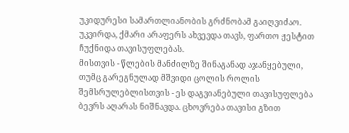უკიდურესი სამართლიანობის გრძნობამ გაიღვიძაო. უკვირდა, ქმარი არაფერს ახვევდა თავს, ფართო ჟესტით ჩუქნიდა თავისუფლებას.
მისთვის - წლების მანძილზე შინაგანად აჯანყებული, თუმც გარეგნულად მშვიდი ცოლის როლის შემსრულებლისთვის - ეს დაგვიანებული თავისუფლება ბევრს აღარას ნიშნავდა. ცხოვრება თავისი გზით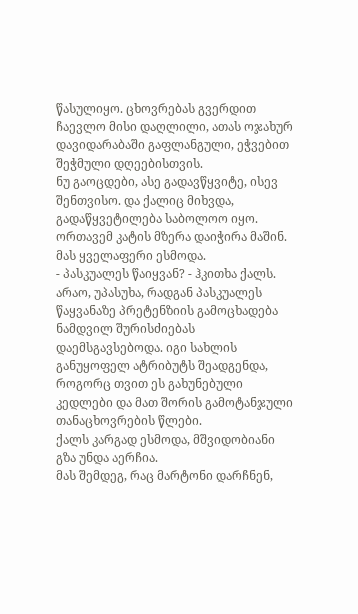წასულიყო. ცხოვრებას გვერდით ჩაევლო მისი დაღლილი, ათას ოჯახურ დავიდარაბაში გაფლანგული, ეჭვებით შეჭმული დღეებისთვის.
ნუ გაოცდები, ასე გადავწყვიტე, ისევ შენთვისო. და ქალიც მიხვდა, გადაწყვეტილება საბოლოო იყო. ორთავემ კატის მზერა დაიჭირა მაშინ. მას ყველაფერი ესმოდა.
- პასკუალეს წაიყვან? - ჰკითხა ქალს.
არაო, უპასუხა, რადგან პასკუალეს წაყვანაზე პრეტენზიის გამოცხადება ნამდვილ შურისძიებას დაემსგავსებოდა. იგი სახლის განუყოფელ ატრიბუტს შეადგენდა, როგორც თვით ეს გახუნებული კედლები და მათ შორის გამოტანჯული თანაცხოვრების წლები.
ქალს კარგად ესმოდა, მშვიდობიანი გზა უნდა აერჩია.
მას შემდეგ, რაც მარტონი დარჩნენ,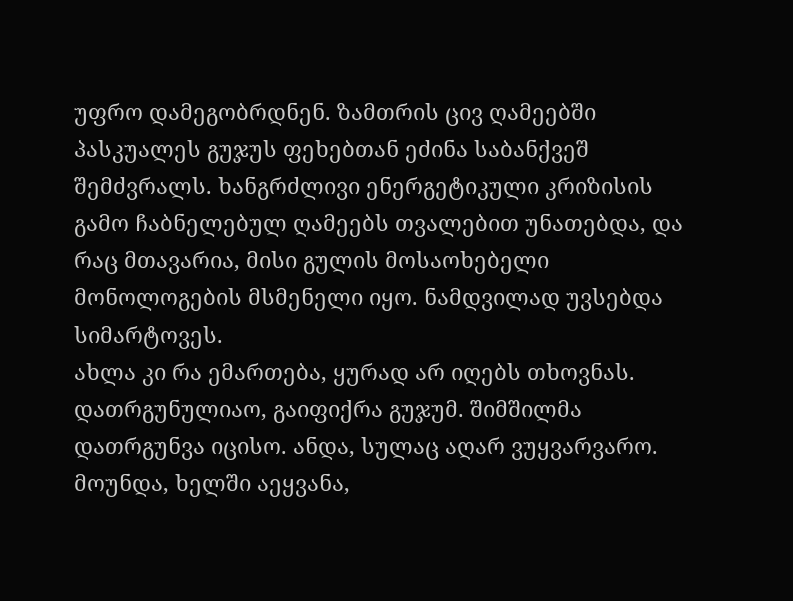უფრო დამეგობრდნენ. ზამთრის ცივ ღამეებში პასკუალეს გუჯუს ფეხებთან ეძინა საბანქვეშ შემძვრალს. ხანგრძლივი ენერგეტიკული კრიზისის გამო ჩაბნელებულ ღამეებს თვალებით უნათებდა, და რაც მთავარია, მისი გულის მოსაოხებელი მონოლოგების მსმენელი იყო. ნამდვილად უვსებდა სიმარტოვეს.
ახლა კი რა ემართება, ყურად არ იღებს თხოვნას. დათრგუნულიაო, გაიფიქრა გუჯუმ. შიმშილმა დათრგუნვა იცისო. ანდა, სულაც აღარ ვუყვარვარო. მოუნდა, ხელში აეყვანა,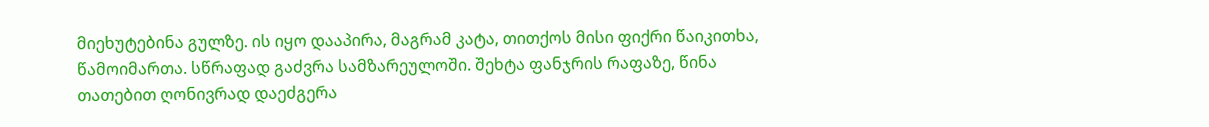მიეხუტებინა გულზე. ის იყო დააპირა, მაგრამ კატა, თითქოს მისი ფიქრი წაიკითხა, წამოიმართა. სწრაფად გაძვრა სამზარეულოში. შეხტა ფანჯრის რაფაზე, წინა თათებით ღონივრად დაეძგერა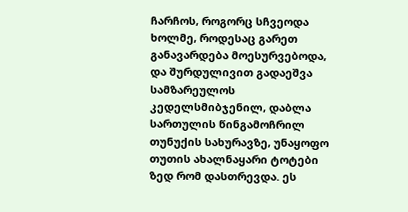ჩარჩოს, როგორც სჩვეოდა ხოლმე, როდესაც გარეთ განავარდება მოესურვებოდა, და შურდულივით გადაეშვა სამზარეულოს კედელსმიბჯენილ, დაბლა სართულის წინგამოჩრილ თუნუქის სახურავზე, უნაყოფო თუთის ახალნაყარი ტოტები ზედ რომ დასთრევდა. ეს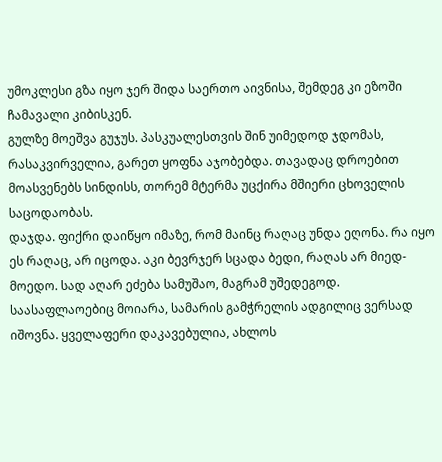უმოკლესი გზა იყო ჯერ შიდა საერთო აივნისა, შემდეგ კი ეზოში ჩამავალი კიბისკენ.
გულზე მოეშვა გუჯუს. პასკუალესთვის შინ უიმედოდ ჯდომას, რასაკვირველია, გარეთ ყოფნა აჯობებდა. თავადაც დროებით მოასვენებს სინდისს, თორემ მტერმა უცქირა მშიერი ცხოველის საცოდაობას.
დაჯდა. ფიქრი დაიწყო იმაზე, რომ მაინც რაღაც უნდა ეღონა. რა იყო ეს რაღაც, არ იცოდა. აკი ბევრჯერ სცადა ბედი, რაღას არ მიედ-მოედო. სად აღარ ეძება სამუშაო, მაგრამ უშედეგოდ.
საასაფლაოებიც მოიარა, სამარის გამჭრელის ადგილიც ვერსად იშოვნა. ყველაფერი დაკავებულია, ახლოს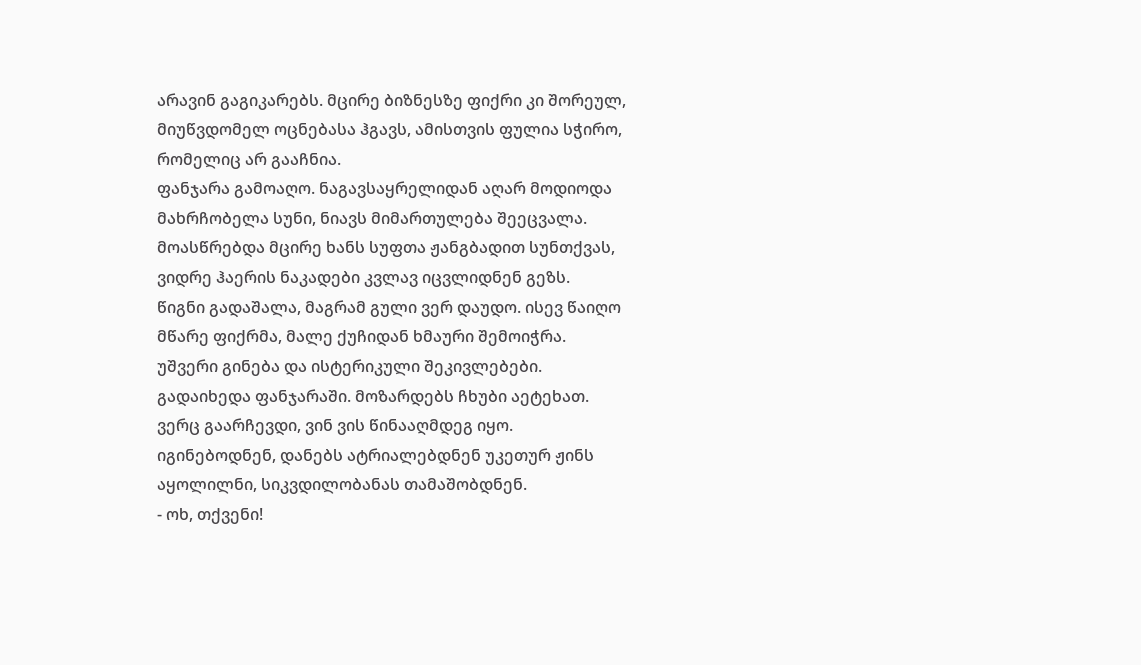არავინ გაგიკარებს. მცირე ბიზნესზე ფიქრი კი შორეულ, მიუწვდომელ ოცნებასა ჰგავს, ამისთვის ფულია სჭირო, რომელიც არ გააჩნია.
ფანჯარა გამოაღო. ნაგავსაყრელიდან აღარ მოდიოდა მახრჩობელა სუნი, ნიავს მიმართულება შეეცვალა. მოასწრებდა მცირე ხანს სუფთა ჟანგბადით სუნთქვას, ვიდრე ჰაერის ნაკადები კვლავ იცვლიდნენ გეზს.
წიგნი გადაშალა, მაგრამ გული ვერ დაუდო. ისევ წაიღო მწარე ფიქრმა, მალე ქუჩიდან ხმაური შემოიჭრა. უშვერი გინება და ისტერიკული შეკივლებები. გადაიხედა ფანჯარაში. მოზარდებს ჩხუბი აეტეხათ. ვერც გაარჩევდი, ვინ ვის წინააღმდეგ იყო. იგინებოდნენ, დანებს ატრიალებდნენ უკეთურ ჟინს აყოლილნი, სიკვდილობანას თამაშობდნენ.
- ოხ, თქვენი!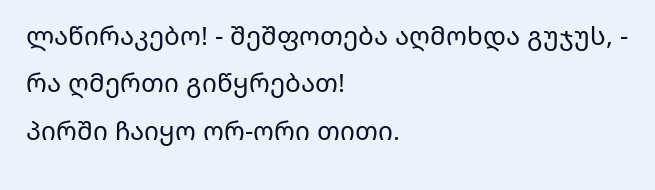ლაწირაკებო! - შეშფოთება აღმოხდა გუჯუს, - რა ღმერთი გიწყრებათ!
პირში ჩაიყო ორ-ორი თითი.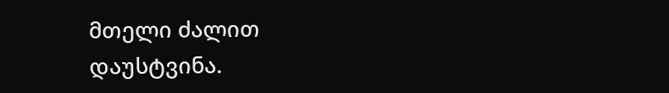მთელი ძალით დაუსტვინა.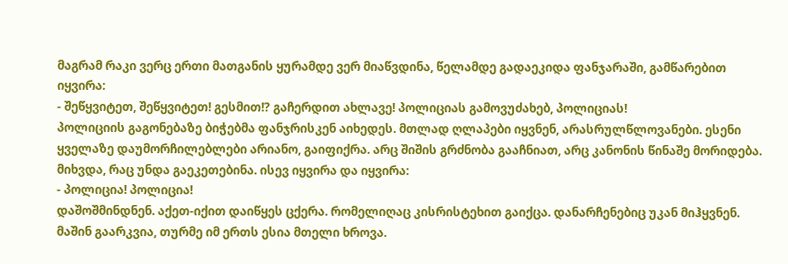მაგრამ რაკი ვერც ერთი მათგანის ყურამდე ვერ მიაწვდინა, წელამდე გადაეკიდა ფანჯარაში, გამწარებით იყვირა:
- შეწყვიტეთ, შეწყვიტეთ! გესმით!? გაჩერდით ახლავე! პოლიციას გამოვუძახებ, პოლიციას!
პოლიციის გაგონებაზე ბიჭებმა ფანჯრისკენ აიხედეს. მთლად ღლაპები იყვნენ, არასრულწლოვანები. ესენი ყველაზე დაუმორჩილებლები არიანო, გაიფიქრა. არც შიშის გრძნობა გააჩნიათ, არც კანონის წინაშე მორიდება. მიხვდა, რაც უნდა გაეკეთებინა. ისევ იყვირა და იყვირა:
- პოლიცია! პოლიცია!
დაშოშმინდნენ. აქეთ-იქით დაიწყეს ცქერა. რომელიღაც კისრისტეხით გაიქცა. დანარჩენებიც უკან მიჰყვნენ. მაშინ გაარკვია, თურმე იმ ერთს ესია მთელი ხროვა.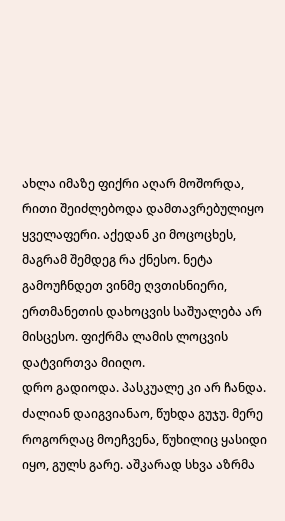ახლა იმაზე ფიქრი აღარ მოშორდა, რითი შეიძლებოდა დამთავრებულიყო ყველაფერი. აქედან კი მოცოცხეს, მაგრამ შემდეგ რა ქნესო. ნეტა გამოუჩნდეთ ვინმე ღვთისნიერი, ერთმანეთის დახოცვის საშუალება არ მისცესო. ფიქრმა ლამის ლოცვის დატვირთვა მიიღო.
დრო გადიოდა. პასკუალე კი არ ჩანდა. ძალიან დაიგვიანაო, წუხდა გუჯუ. მერე როგორღაც მოეჩვენა, წუხილიც ყასიდი იყო, გულს გარე. აშკარად სხვა აზრმა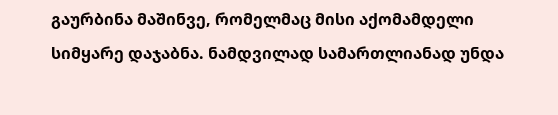გაურბინა მაშინვე, რომელმაც მისი აქომამდელი სიმყარე დაჯაბნა. ნამდვილად სამართლიანად უნდა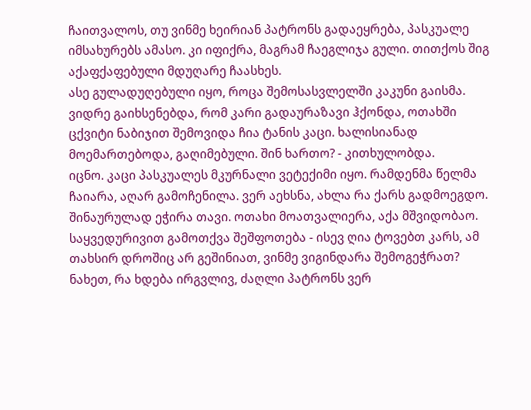ჩაითვალოს, თუ ვინმე ხეირიან პატრონს გადაეყრება, პასკუალე იმსახურებს ამასო. კი იფიქრა, მაგრამ ჩაეგლიჯა გული. თითქოს შიგ აქაფქაფებული მდუღარე ჩაასხეს.
ასე გულადუღებული იყო, როცა შემოსასვლელში კაკუნი გაისმა. ვიდრე გაიხსენებდა, რომ კარი გადაურაზავი ჰქონდა, ოთახში ცქვიტი ნაბიჯით შემოვიდა ჩია ტანის კაცი. ხალისიანად მოემართებოდა, გაღიმებული. შინ ხართო? - კითხულობდა.
იცნო. კაცი პასკუალეს მკურნალი ვეტექიმი იყო. რამდენმა წელმა ჩაიარა, აღარ გამოჩენილა. ვერ აეხსნა, ახლა რა ქარს გადმოეგდო. შინაურულად ეჭირა თავი. ოთახი მოათვალიერა, აქა მშვიდობაო. საყვედურივით გამოთქვა შეშფოთება - ისევ ღია ტოვებთ კარს, ამ თახსირ დროშიც არ გეშინიათ, ვინმე ვიგინდარა შემოგეჭრათ? ნახეთ, რა ხდება ირგვლივ, ძაღლი პატრონს ვერ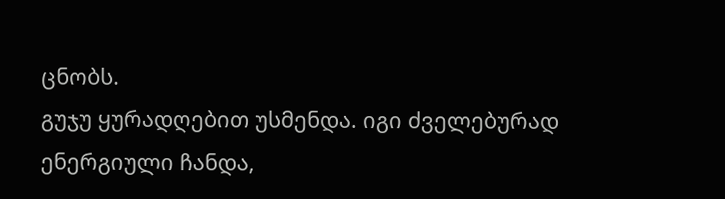ცნობს.
გუჯუ ყურადღებით უსმენდა. იგი ძველებურად ენერგიული ჩანდა,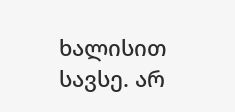ხალისით სავსე. არ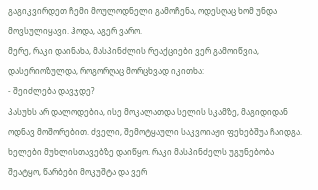გაგიკვირდეთ ჩემი მოულოდნელი გამოჩენა, ოდესღაც ხომ უნდა მოვსულიყავი. ჰოდა, აგერ ვარო.
მერე, რაკი დაინახა, მასპინძლის რეაქციები ვერ გამოიწვია, დასერიოზულდა, როგორღაც მორცხვად იკითხა:
- შეიძლება დავჯდე?
პასუხს არ დალოდებია, ისე მოკალათდა სელის სკამზე, მაგიდიდან ოდნავ მოშორებით. ძველი, შემოტყაული საკვოიაჟი ფეხებშუა ჩაიდგა. ხელები მუხლისთავებზე დაიწყო. რაკი მასპინძელს უგუნებობა შეატყო, წარბები მოკუშტა და ვერ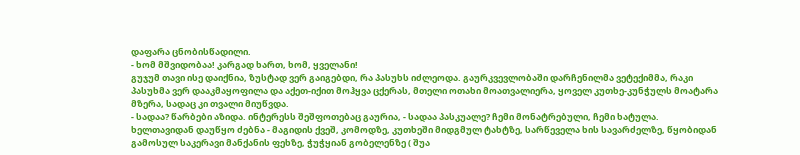დაფარა ცნობისწადილი.
- ხომ მშვიდობაა! კარგად ხართ, ხომ, ყველანი!
გუჯუმ თავი ისე დაიქნია, ზუსტად ვერ გაიგებდი, რა პასუხს იძლეოდა. გაურკვევლობაში დარჩენილმა ვეტექიმმა, რაკი პასუხმა ვერ დააკმაყოფილა და აქეთ-იქით მოჰყვა ცქერას, მთელი ოთახი მოათვალიერა, ყოველ კუთხე-კუნჭულს მოატარა მზერა, სადაც კი თვალი მიუწვდა.
- სადაა? წარბები აზიდა. ინტერესს შეშფოთებაც გაურია, - სადაა პასკუალე? ჩემი მონატრებული, ჩემი ხატულა.
ხელთავიდან დაუწყო ძებნა - მაგიდის ქვეშ, კომოდზე, კუთხეში მიდგმულ ტახტზე, სარწეველა ხის სავარძელზე, წყობიდან გამოსულ საკერავი მანქანის ფეხზე, ჭუჭყიან გობელენზე ( შუა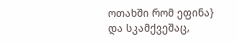ოთახში რომ ეფინა} და სკამქვეშაც,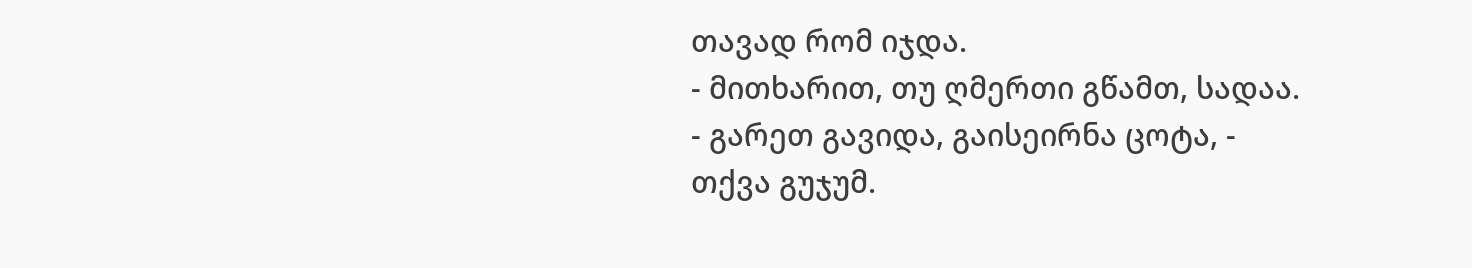თავად რომ იჯდა.
- მითხარით, თუ ღმერთი გწამთ, სადაა.
- გარეთ გავიდა, გაისეირნა ცოტა, - თქვა გუჯუმ.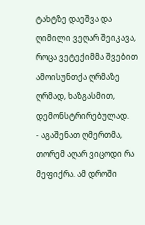ტახტზე დაეშვა და ღიმილი ვეღარ შეიკავა, როცა ვეტექიმმა შვებით ამოისუნთქა ღრმაზე ღრმად, ხაზგასმით, დემონსტრირებულად.
- აგაშენათ ღმერთმა, თორემ აღარ ვიცოდი რა მეფიქრა. ამ დროში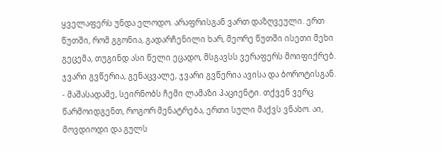ყველაფერს უნდა ელოდო. არაფრისგან ვართ დაზღვეული. ერთ წუთში, რომ გგონია, გადარჩენილი ხარ, მეორე წუთში ისეთი მეხი გეცემა, თუგინდ ასი წელი ეცადო, მსგავსს ვერაფერს მოიფიქრებ. ჯვარი გვწერია, გენაცვალე, ჯვარი გვწერია ავისა და ბოროტისგან.
- მაშასადამე, სეირნობს ჩემი ლამაზი პაციენტი. თქვენ ვერც წარმოიდგენთ, როგორ მენატრება, ერთი სული მაქვს ვნახო. აი, მოვდიოდი და გულს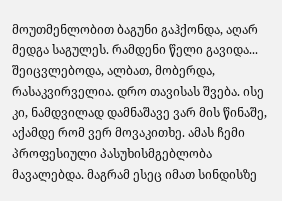მოუთმენლობით ბაგუნი გაჰქონდა, აღარ მედგა საგულეს. რამდენი წელი გავიდა... შეიცვლებოდა, ალბათ, მობერდა, რასაკვირველია. დრო თავისას შვება. ისე კი, ნამდვილად დამნაშავე ვარ მის წინაშე, აქამდე რომ ვერ მოვაკითხე. ამას ჩემი პროფესიული პასუხისმგებლობა მავალებდა. მაგრამ ესეც იმათ სინდისზე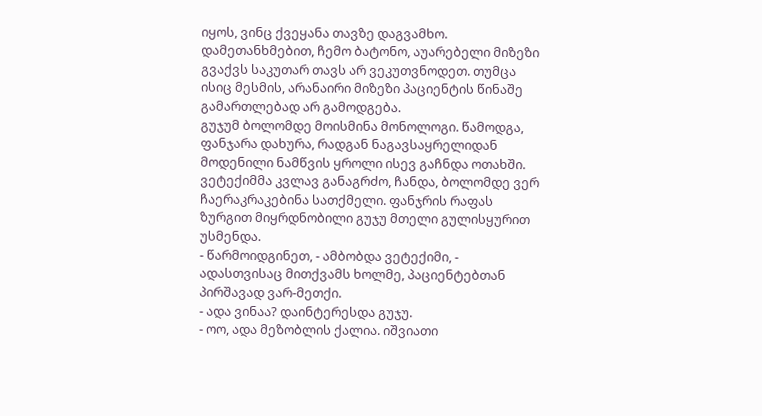იყოს, ვინც ქვეყანა თავზე დაგვამხო. დამეთანხმებით, ჩემო ბატონო, აუარებელი მიზეზი გვაქვს საკუთარ თავს არ ვეკუთვნოდეთ. თუმცა ისიც მესმის, არანაირი მიზეზი პაციენტის წინაშე გამართლებად არ გამოდგება.
გუჯუმ ბოლომდე მოისმინა მონოლოგი. წამოდგა, ფანჯარა დახურა, რადგან ნაგავსაყრელიდან მოდენილი ნამწვის ყროლი ისევ გაჩნდა ოთახში.
ვეტექიმმა კვლავ განაგრძო, ჩანდა, ბოლომდე ვერ ჩაერაკრაკებინა სათქმელი. ფანჯრის რაფას ზურგით მიყრდნობილი გუჯუ მთელი გულისყურით უსმენდა.
- წარმოიდგინეთ, - ამბობდა ვეტექიმი, - ადასთვისაც მითქვამს ხოლმე, პაციენტებთან პირშავად ვარ-მეთქი.
- ადა ვინაა? დაინტერესდა გუჯუ.
- ოო, ადა მეზობლის ქალია. იშვიათი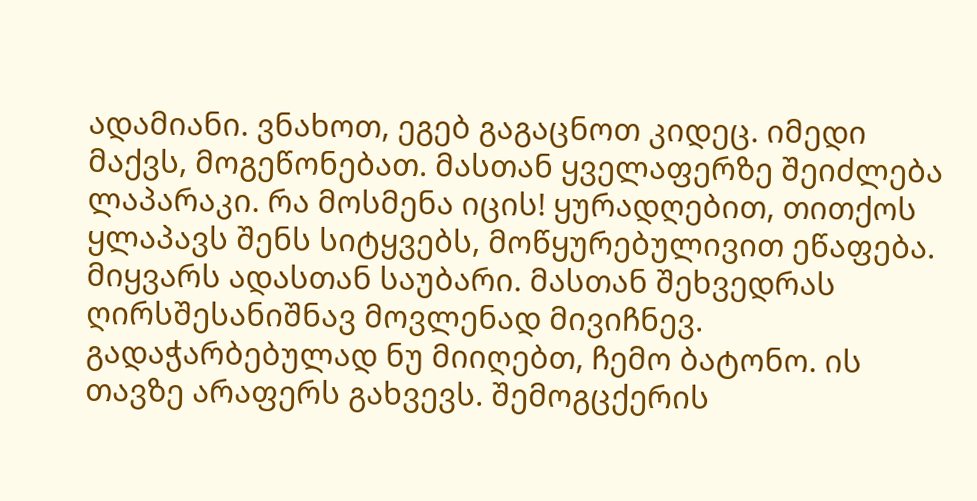ადამიანი. ვნახოთ, ეგებ გაგაცნოთ კიდეც. იმედი მაქვს, მოგეწონებათ. მასთან ყველაფერზე შეიძლება ლაპარაკი. რა მოსმენა იცის! ყურადღებით, თითქოს ყლაპავს შენს სიტყვებს, მოწყურებულივით ეწაფება. მიყვარს ადასთან საუბარი. მასთან შეხვედრას ღირსშესანიშნავ მოვლენად მივიჩნევ. გადაჭარბებულად ნუ მიიღებთ, ჩემო ბატონო. ის თავზე არაფერს გახვევს. შემოგცქერის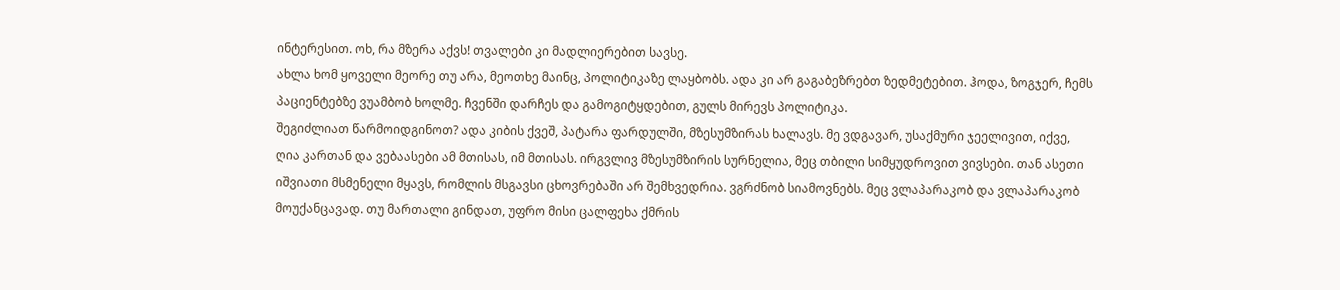ინტერესით. ოხ, რა მზერა აქვს! თვალები კი მადლიერებით სავსე.
ახლა ხომ ყოველი მეორე თუ არა, მეოთხე მაინც, პოლიტიკაზე ლაყბობს. ადა კი არ გაგაბეზრებთ ზედმეტებით. ჰოდა, ზოგჯერ, ჩემს პაციენტებზე ვუამბობ ხოლმე. ჩვენში დარჩეს და გამოგიტყდებით, გულს მირევს პოლიტიკა.
შეგიძლიათ წარმოიდგინოთ? ადა კიბის ქვეშ, პატარა ფარდულში, მზესუმზირას ხალავს. მე ვდგავარ, უსაქმური ჯეელივით, იქვე, ღია კართან და ვებაასები ამ მთისას, იმ მთისას. ირგვლივ მზესუმზირის სურნელია, მეც თბილი სიმყუდროვით ვივსები. თან ასეთი იშვიათი მსმენელი მყავს, რომლის მსგავსი ცხოვრებაში არ შემხვედრია. ვგრძნობ სიამოვნებს. მეც ვლაპარაკობ და ვლაპარაკობ მოუქანცავად. თუ მართალი გინდათ, უფრო მისი ცალფეხა ქმრის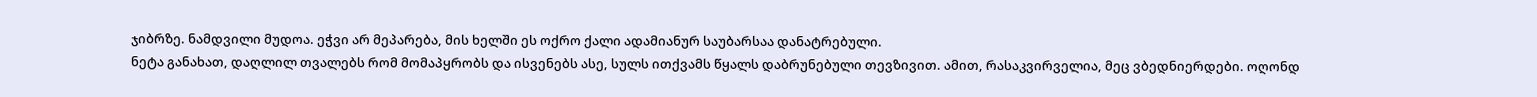ჯიბრზე. ნამდვილი მუდოა. ეჭვი არ მეპარება, მის ხელში ეს ოქრო ქალი ადამიანურ საუბარსაა დანატრებული.
ნეტა განახათ, დაღლილ თვალებს რომ მომაპყრობს და ისვენებს ასე, სულს ითქვამს წყალს დაბრუნებული თევზივით. ამით, რასაკვირველია, მეც ვბედნიერდები. ოღონდ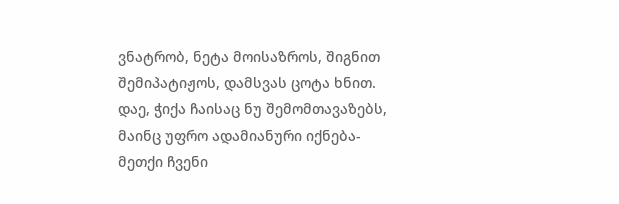ვნატრობ, ნეტა მოისაზროს, შიგნით შემიპატიჟოს, დამსვას ცოტა ხნით. დაე, ჭიქა ჩაისაც ნუ შემომთავაზებს, მაინც უფრო ადამიანური იქნება-მეთქი ჩვენი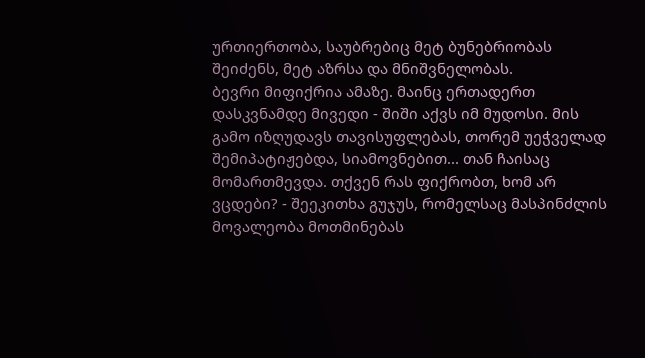ურთიერთობა, საუბრებიც მეტ ბუნებრიობას შეიძენს, მეტ აზრსა და მნიშვნელობას.
ბევრი მიფიქრია ამაზე. მაინც ერთადერთ დასკვნამდე მივედი - შიში აქვს იმ მუდოსი. მის გამო იზღუდავს თავისუფლებას, თორემ უეჭველად შემიპატიჟებდა, სიამოვნებით... თან ჩაისაც მომართმევდა. თქვენ რას ფიქრობთ, ხომ არ ვცდები? - შეეკითხა გუჯუს, რომელსაც მასპინძლის მოვალეობა მოთმინებას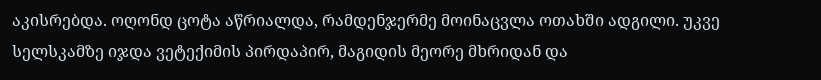აკისრებდა. ოღონდ ცოტა აწრიალდა, რამდენჯერმე მოინაცვლა ოთახში ადგილი. უკვე სელსკამზე იჯდა ვეტექიმის პირდაპირ, მაგიდის მეორე მხრიდან და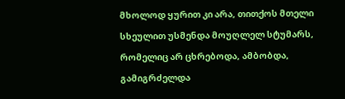მხოლოდ ყურით კი არა, თითქოს მთელი სხეულით უსმენდა მოუღლელ სტუმარს, რომელიც არ ცხრებოდა, ამბობდა, გამიგრძელდა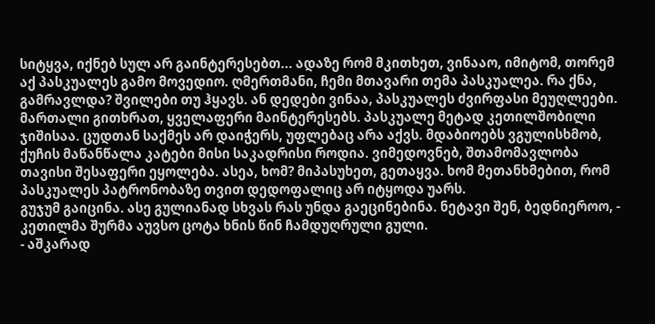სიტყვა, იქნებ სულ არ გაინტერესებთ... ადაზე რომ მკითხეთ, ვინააო, იმიტომ, თორემ აქ პასკუალეს გამო მოვედიო. ღმერთმანი, ჩემი მთავარი თემა პასკუალეა. რა ქნა, გამრავლდა? შვილები თუ ჰყავს. ან დედები ვინაა, პასკუალეს ძვირფასი მეუღლეები. მართალი გითხრათ, ყველაფერი მაინტერესებს. პასკუალე მეტად კეთილშობილი ჯიშისაა. ცუდთან საქმეს არ დაიჭერს, უფლებაც არა აქვს. მდაბიოებს ვგულისხმობ, ქუჩის მაწანწალა კატები მისი საკადრისი როდია. ვიმედოვნებ, შთამომავლობა თავისი შესაფერი ეყოლება. ასეა, ხომ? მიპასუხეთ, გეთაყვა. ხომ მეთანხმებით, რომ პასკუალეს პატრონობაზე თვით დედოფალიც არ იტყოდა უარს.
გუჯუმ გაიცინა. ასე გულიანად სხვას რას უნდა გაეცინებინა. ნეტავი შენ, ბედნიეროო, - კეთილმა შურმა აუვსო ცოტა ხნის წინ ჩამდუღრული გული.
- აშკარად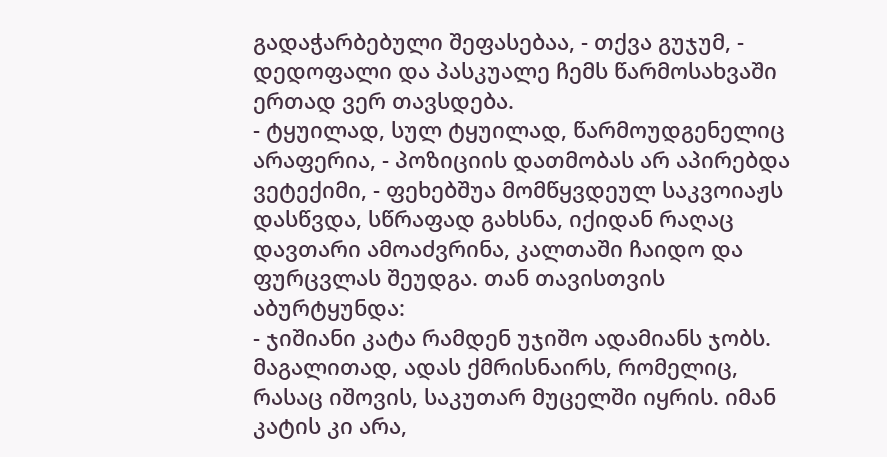გადაჭარბებული შეფასებაა, - თქვა გუჯუმ, - დედოფალი და პასკუალე ჩემს წარმოსახვაში ერთად ვერ თავსდება.
- ტყუილად, სულ ტყუილად, წარმოუდგენელიც არაფერია, - პოზიციის დათმობას არ აპირებდა ვეტექიმი, - ფეხებშუა მომწყვდეულ საკვოიაჟს დასწვდა, სწრაფად გახსნა, იქიდან რაღაც დავთარი ამოაძვრინა, კალთაში ჩაიდო და ფურცვლას შეუდგა. თან თავისთვის აბურტყუნდა:
- ჯიშიანი კატა რამდენ უჯიშო ადამიანს ჯობს. მაგალითად, ადას ქმრისნაირს, რომელიც, რასაც იშოვის, საკუთარ მუცელში იყრის. იმან კატის კი არა,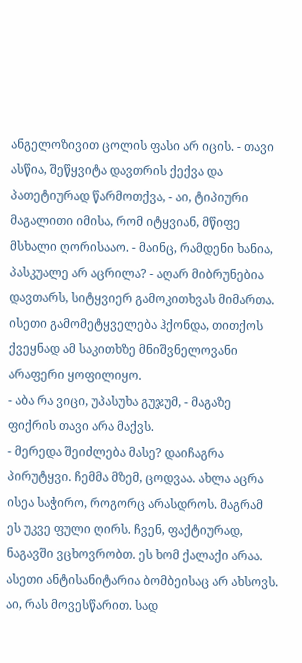ანგელოზივით ცოლის ფასი არ იცის. - თავი ასწია, შეწყვიტა დავთრის ქექვა და პათეტიურად წარმოთქვა, - აი, ტიპიური მაგალითი იმისა, რომ იტყვიან, მწიფე მსხალი ღორისააო. - მაინც, რამდენი ხანია, პასკუალე არ აცრილა? - აღარ მიბრუნებია დავთარს, სიტყვიერ გამოკითხვას მიმართა. ისეთი გამომეტყველება ჰქონდა, თითქოს ქვეყნად ამ საკითხზე მნიშვნელოვანი არაფერი ყოფილიყო.
- აბა რა ვიცი, უპასუხა გუჯუმ, - მაგაზე ფიქრის თავი არა მაქვს.
- მერედა შეიძლება მასე? დაიჩაგრა პირუტყვი. ჩემმა მზემ, ცოდვაა. ახლა აცრა ისეა საჭირო, როგორც არასდროს. მაგრამ ეს უკვე ფული ღირს. ჩვენ, ფაქტიურად, ნაგავში ვცხოვრობთ. ეს ხომ ქალაქი არაა. ასეთი ანტისანიტარია ბომბეისაც არ ახსოვს. აი, რას მოვესწარით. სად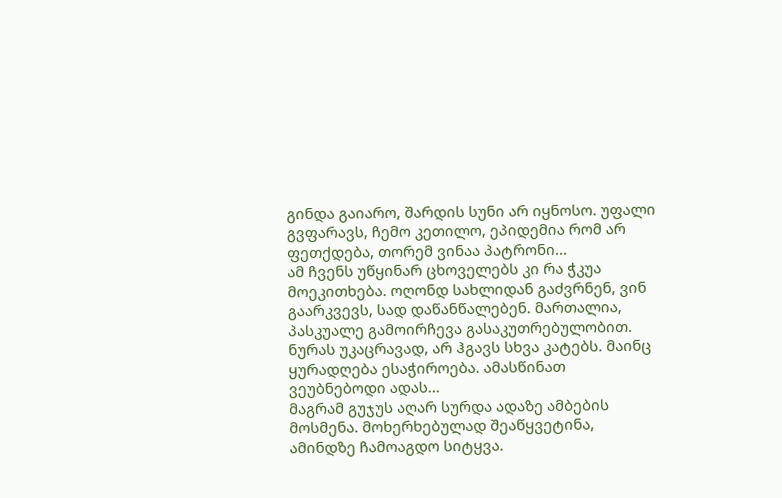გინდა გაიარო, შარდის სუნი არ იყნოსო. უფალი გვფარავს, ჩემო კეთილო, ეპიდემია რომ არ ფეთქდება, თორემ ვინაა პატრონი...
ამ ჩვენს უწყინარ ცხოველებს კი რა ჭკუა მოეკითხება. ოღონდ სახლიდან გაძვრნენ, ვინ გაარკვევს, სად დაწანწალებენ. მართალია, პასკუალე გამოირჩევა გასაკუთრებულობით. ნურას უკაცრავად, არ ჰგავს სხვა კატებს. მაინც ყურადღება ესაჭიროება. ამასწინათ ვეუბნებოდი ადას...
მაგრამ გუჯუს აღარ სურდა ადაზე ამბების მოსმენა. მოხერხებულად შეაწყვეტინა, ამინდზე ჩამოაგდო სიტყვა.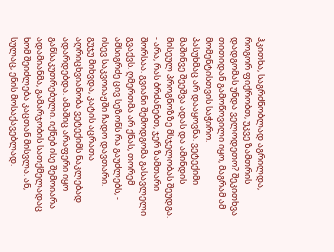ჰკითხა, საგრძნობლად აგრილდა, როგორ ფიქრობთ, უკვე ზამთრის დადგომას უნდა ველოდეთო? შეკითხვა თითიდან გამოწოვილი იყო, მაგრამ ამ მომენტისთვის საჭირო.
პასუხმაც არ დააყოვნა. ვეტექიმი მაშინვე შეეშვა ადას და ამინდის მისეულ პროგნოზზე მსჯელობას შეუდგა.
- არა, რას ბრძანებთ, ჯერ ზამთარი შორსაა. გვიანი შემოდგომა გასავლელი გვაქვს. ღმერთმა არ ქნას, თორემ ამსიგრძე ცივ სეზონს რა გაუძლებს, - ისევ საკვოიაჟში ჩადო დავთარი.
გუჯუ მიხვდა, კატის აცრათა აღრიცხვიანობა ვეტექიმს ნაკლებად ადარდებდა. ამაშიც არაფერი იყო განსაკუთრებული. იქნებ ისე შემოიარა ადამიანმა, გამარჯობის სათქმელადაც ხომ შეიძლება კაცთან მისვლა. ან, სულაც, ენის მოსაქავებლად.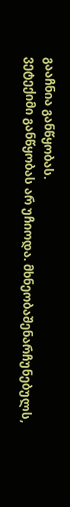გააჩნია განწყობას.
ვეტექიმი განწყობას არ უჩიოდა. მხნეობაშენარჩუნებულს,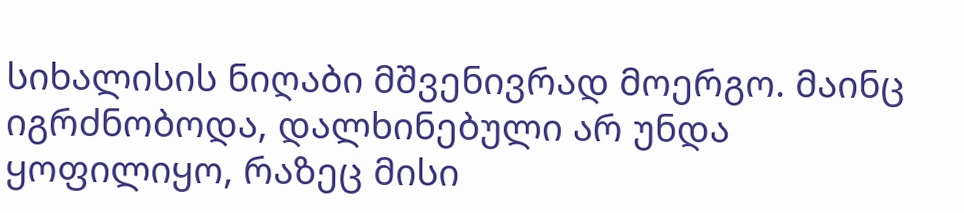სიხალისის ნიღაბი მშვენივრად მოერგო. მაინც იგრძნობოდა, დალხინებული არ უნდა ყოფილიყო, რაზეც მისი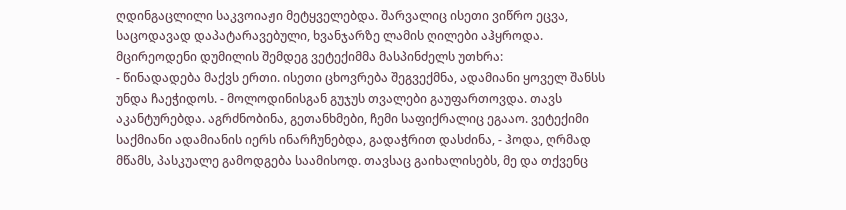ღდინგაცლილი საკვოიაჟი მეტყველებდა. შარვალიც ისეთი ვიწრო ეცვა, საცოდავად დაპატარავებული, ხვანჯარზე ლამის ღილები აჰყროდა.
მცირეოდენი დუმილის შემდეგ ვეტექიმმა მასპინძელს უთხრა:
- წინადადება მაქვს ერთი. ისეთი ცხოვრება შეგვექმნა, ადამიანი ყოველ შანსს უნდა ჩაეჭიდოს. - მოლოდინისგან გუჯუს თვალები გაუფართოვდა. თავს აკანტურებდა. აგრძნობინა, გეთანხმები, ჩემი საფიქრალიც ეგააო. ვეტექიმი საქმიანი ადამიანის იერს ინარჩუნებდა, გადაჭრით დასძინა, - ჰოდა, ღრმად მწამს, პასკუალე გამოდგება საამისოდ. თავსაც გაიხალისებს, მე და თქვენც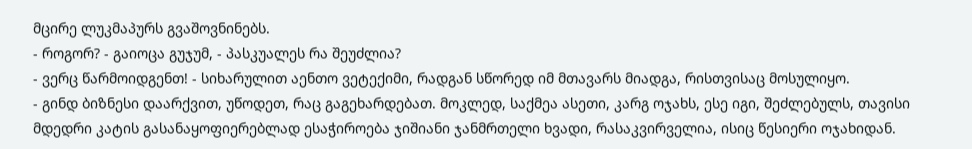მცირე ლუკმაპურს გვაშოვნინებს.
- როგორ? - გაიოცა გუჯუმ, - პასკუალეს რა შეუძლია?
- ვერც წარმოიდგენთ! - სიხარულით აენთო ვეტექიმი, რადგან სწორედ იმ მთავარს მიადგა, რისთვისაც მოსულიყო.
- გინდ ბიზნესი დაარქვით, უწოდეთ, რაც გაგეხარდებათ. მოკლედ, საქმეა ასეთი, კარგ ოჯახს, ესე იგი, შეძლებულს, თავისი მდედრი კატის გასანაყოფიერებლად ესაჭიროება ჯიშიანი ჯანმრთელი ხვადი, რასაკვირველია, ისიც წესიერი ოჯახიდან.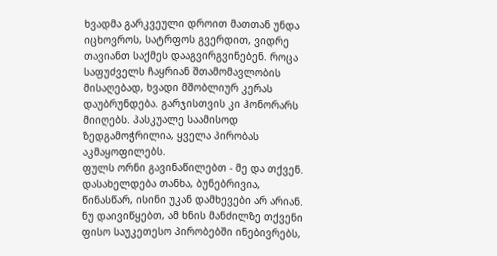ხვადმა გარკვეული დროით მათთან უნდა იცხოვროს, სატრფოს გვერდით, ვიდრე თავიანთ საქმეს დააგვირგვინებენ. როცა საფუძველს ჩაყრიან შთამომავლობის მისაღებად, ხვადი მშობლიურ კერას დაუბრუნდება. გარჯისთვის კი ჰონორარს მიიღებს. პასკუალე საამისოდ ზედგამოჭრილია, ყველა პირობას აკმაყოფილებს.
ფულს ორნი გავინაწილებთ - მე და თქვენ. დასახელდება თანხა, ბუნებრივია, წინასწარ, ისინი უკან დამხევები არ არიან. ნუ დაივიწყებთ, ამ ხნის მანძილზე თქვენი ფისო საუკეთესო პირობებში ინებივრებს,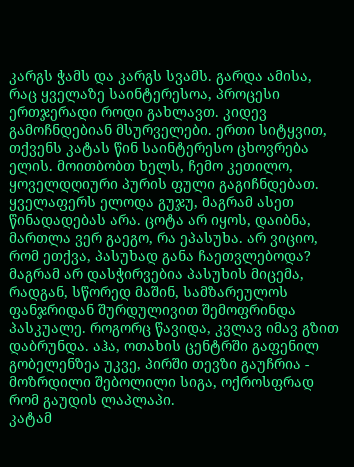კარგს ჭამს და კარგს სვამს. გარდა ამისა, რაც ყველაზე საინტერესოა, პროცესი ერთჯერადი როდი გახლავთ. კიდევ გამოჩნდებიან მსურველები. ერთი სიტყვით, თქვენს კატას წინ საინტერესო ცხოვრება ელის. მოითბობთ ხელს, ჩემო კეთილო, ყოველდღიური პურის ფული გაგიჩნდებათ.
ყველაფერს ელოდა გუჯუ, მაგრამ ასეთ წინადადებას არა. ცოტა არ იყოს, დაიბნა, მართლა ვერ გაეგო, რა ეპასუხა. არ ვიციო, რომ ეთქვა, პასუხად განა ჩაეთვლებოდა? მაგრამ არ დასჭირვებია პასუხის მიცემა, რადგან, სწორედ მაშინ, სამზარეულოს ფანჯრიდან შურდულივით შემოფრინდა პასკუალე. როგორც წავიდა, კვლავ იმავ გზით დაბრუნდა. აჰა, ოთახის ცენტრში გაფენილ გობელენზეა უკვე, პირში თევზი გაუჩრია - მოზრდილი შებოლილი სიგა, ოქროსფრად რომ გაუდის ლაპლაპი.
კატამ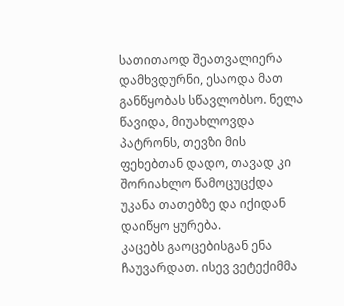სათითაოდ შეათვალიერა დამხვდურნი, ესაოდა მათ განწყობას სწავლობსო. ნელა წავიდა, მიუახლოვდა პატრონს, თევზი მის ფეხებთან დადო, თავად კი შორიახლო წამოცუცქდა უკანა თათებზე და იქიდან დაიწყო ყურება.
კაცებს გაოცებისგან ენა ჩაუვარდათ. ისევ ვეტექიმმა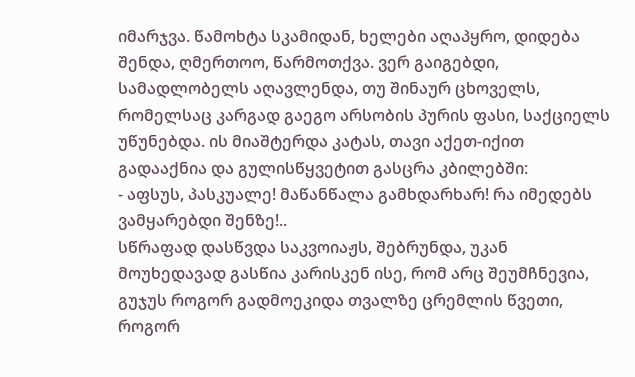იმარჯვა. წამოხტა სკამიდან, ხელები აღაპყრო, დიდება შენდა, ღმერთოო, წარმოთქვა. ვერ გაიგებდი, სამადლობელს აღავლენდა, თუ შინაურ ცხოველს, რომელსაც კარგად გაეგო არსობის პურის ფასი, საქციელს უწუნებდა. ის მიაშტერდა კატას, თავი აქეთ-იქით გადააქნია და გულისწყვეტით გასცრა კბილებში:
- აფსუს, პასკუალე! მაწანწალა გამხდარხარ! რა იმედებს ვამყარებდი შენზე!..
სწრაფად დასწვდა საკვოიაჟს, შებრუნდა, უკან მოუხედავად გასწია კარისკენ ისე, რომ არც შეუმჩნევია, გუჯუს როგორ გადმოეკიდა თვალზე ცრემლის წვეთი, როგორ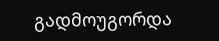გადმოუგორდა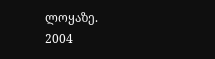ლოყაზე.
2004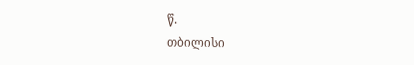წ.
თბილისი